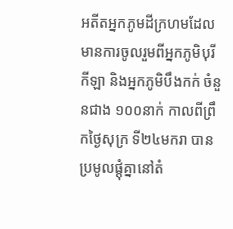អតីតអ្នកភូមដីក្រហមដែលមានការចូលរួមពីអ្នកភូមិបុរីកីឡា និងអ្នកភូមិបឹងកក់ ចំនួនជាង ១០០នាក់ កាលពីព្រឹកថ្ងៃសុក្រ ទី២៤មករា បានប្រមូលផ្តុំគ្នានៅតំ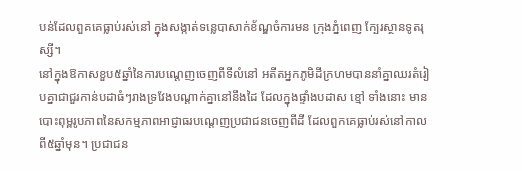បន់ដែលពួគគេធ្លាប់រស់នៅ ក្នុងសង្កាត់ទន្លេបាសាក់ខ័ណ្ឌចំការមន ក្រុងភ្នំពេញ ក្បែរស្ថានទូតរុស្សី។
នៅក្នុងឱកាសខួប៥ឆ្នាំនៃការបណ្តេញចេញពីទីលំនៅ អតីតអ្នកភូមិដីក្រហមបាននាំគ្នាឈរតំរៀបគ្នាជាជួរកាន់បដាធំៗរាងទ្រវែងបណ្តាក់គ្នានៅនឹងដៃ ដែលក្នុងផ្ទាំងបដាស ខ្មៅ ទាំងនោះ មានបោះពុម្ពរូបភាពនៃសកម្មភាពអាជ្ញាធរបណ្តេញប្រជាជនចេញពីដី ដែលពួកគេធ្លាប់រស់នៅកាលពី៥ឆ្នាំមុន។ ប្រជាជន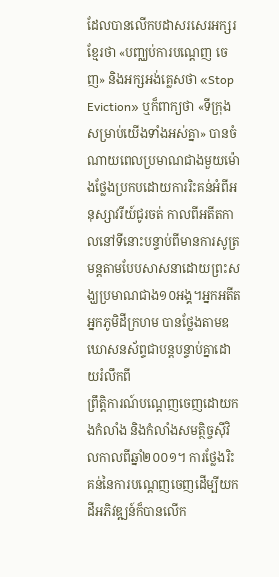ដែលបានលើកបដាសរសេរអក្សរខ្មែរថា «បញ្ឈប់ការបណ្តេញ ចេញ» និងអក្សអង់គ្លេសថា «Stop Eviction» ឬក៏ពាក្យថា «ទីក្រុងសម្រាប់យើងទាំងអស់គ្នា» បានចំណាយពេលប្រមាណជាងមួយម៉ោងថ្លែងប្រកបដោយការរិះគន់អំពីអនុស្សាវរីយ៍ជូរចត់ កាលពីអតីតកាលនៅទីនោះបន្ទាប់ពីមានការសូត្រមន្តតាមបែបសាសនាដោយព្រះសង្ឃប្រមាណជាង១០អង្គ។អ្នកអតីតអ្នកភូមិដីក្រហម បានថ្លែងតាមឧឃោសនស័ព្ទជាបន្តបន្ទាប់គ្នាដោយរំលឹកពី
ព្រឹត្តិការណ៍បណ្តេញចេញដោយកងកំលាំង និងកំលាំងសមត្ថិច្ចស៊ីវិលកាលពីឆ្នាំ២០០១។ ការថ្លែងរិះគន់នៃការបណ្តេញចេញដើម្បីយកដីអភិវឌ្ឍន៍ក៏បានលើក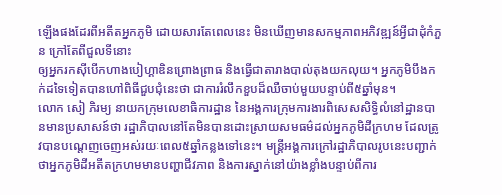ឡើងផងដែរពីអតីតអ្នកភូមិ ដោយសារតែពេលនេះ មិនឃើញមានសកម្មភាពអភិវឌ្ឍន៍អ្វីជាដុំកំភួន ក្រៅតែពីជួលទីនោះ
ឲ្យអ្នករកស៊ីបើកហាងបៀហ្គាឌិនព្រោងព្រាធ និងធ្វើជាតារាងបាល់តុងយកលុយ។ អ្នកភូមិបឹងកក់ដទៃទៀតបានហៅពិធីជួបជុំនេះថា ជាការរំលឹកខួបដ៏ឈឺចាប់មួយបន្ទាប់ពី៥ឆ្នាំមុន។
លោក សៀ ភិរម្យ នាយកក្រុមលេខាធិការដ្ឋាន នៃអង្គការក្រុមការងារពិសេសសិទ្ធិលំនៅដ្ឋានបានមានប្រសាសន៍ថា រដ្ឋាភិបាលនៅតែមិនបានដោះស្រាយសមធម៌ដល់អ្នកភូមិដីក្រហម ដែលត្រូវបានបណ្តេញចេញអស់រយៈពេល៥ឆ្នាំកន្លងទៅនេះ។ មន្ត្រីអង្គការក្រៅរដ្ឋាភិបាលរូបនេះបញ្ជាក់ថាអ្នកភូមិដីអតីតក្រហមមានបញ្ហាជីវភាព និងការស្នាក់នៅយ៉ាងខ្លាំងបន្ទាប់ពីការ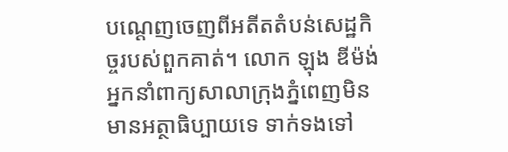បណ្តេញចេញពីអតីតតំបន់សេដ្ឋកិច្ចរបស់ពួកគាត់។ លោក ឡុង ឌីម៉ង់ អ្នកនាំពាក្យសាលាក្រុងភ្នំពេញមិនមានអត្ថាធិប្បាយទេ ទាក់ទងទៅ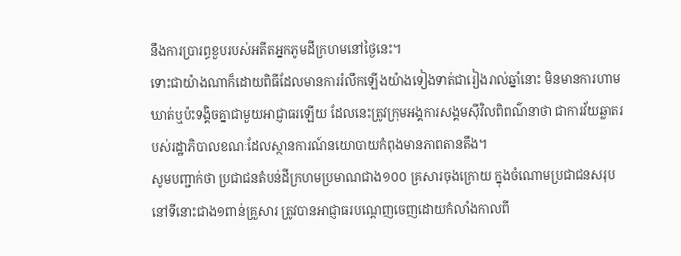នឹងការប្រារព្ធខួបរបស់អតីតអ្នកភូមដីក្រហមនៅថ្ងៃនេះ។
ទោះជាយ៉ាងណាក៏ដោយពិធីដែលមានការរំលឹកឡើងយ៉ាងទៀងទាត់ជារៀងរាល់ឆ្នាំនោះ មិនមានការហាមឃាត់ឬប៉ះទង្គិចគ្នាជាមួយអាជ្ញាធរឡើយ ដែលនេះត្រូវក្រុមអង្គការសង្គមស៊ីវិលពិពណ៌នាថា ជាការវ័យឆ្លាតរបស់រដ្ឋាភិបាលខណៈដែលស្ថានការណ៍នយោបាយកំពុងមានភាពតានតឹង។
សូមបញ្ជាក់ថា ប្រជាជនតំបន់ដីក្រហមប្រមាណជាង១០០ គ្រសារចុងក្រោយ ក្នុងចំណោមប្រជាជនសរុបនៅទីនោះជាង១ពាន់គ្រួសារ ត្រូវបានអាជ្ញាធរបណ្តេញចេញដោយកំលាំងកាលពី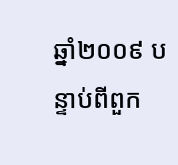ឆ្នាំ២០០៩ បន្ទាប់ពីពួក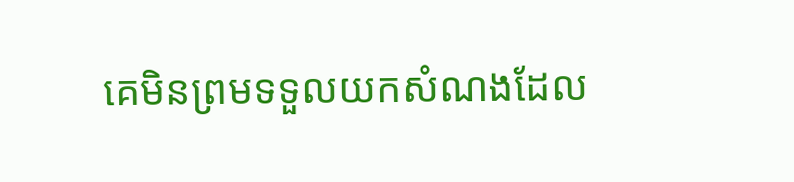គេមិនព្រមទទួលយកសំណងដែល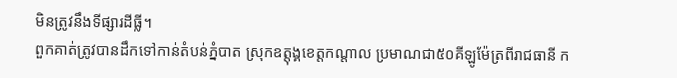មិនត្រូវនឹងទីផ្សារដីធ្លី។
ពួកគាត់ត្រូវបានដឹកទៅកាន់តំបន់ភ្នំបាត ស្រុកឧត្តុង្គខេត្តកណ្តាល ប្រមាណជា៥០គីឡូម៉ែត្រពីរាជធានី ក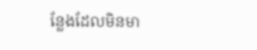ន្លែងដែលមិនមា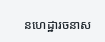នហេដ្ឋារចនាស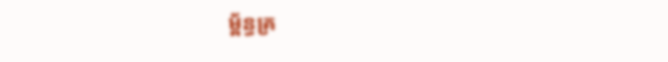ម្ព័ន្ធគ្រ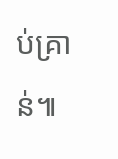ប់គ្រាន់៕